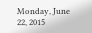Monday, June 22, 2015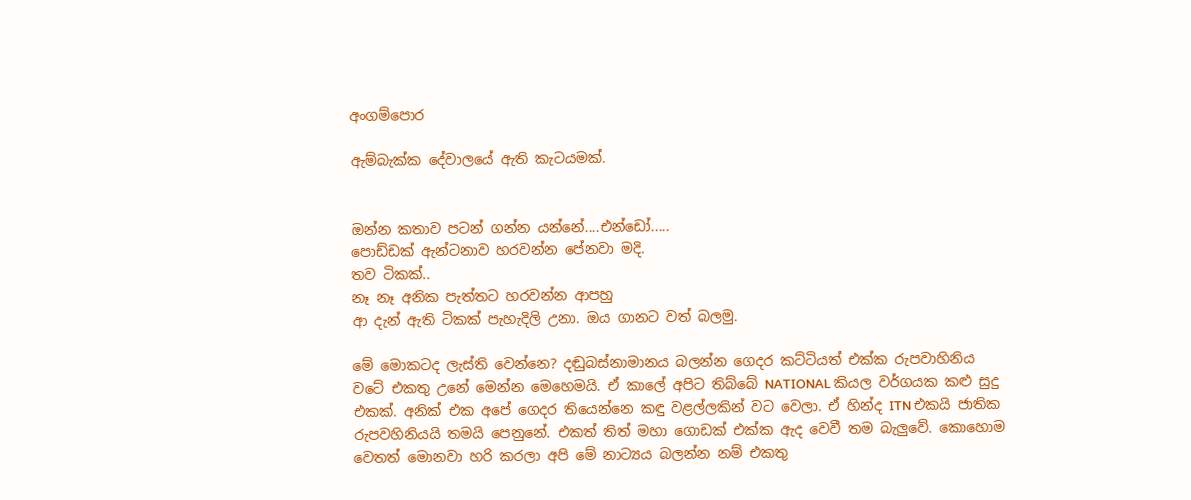අංගම්පොර

ඇම්බැක්ක දේවාලයේ ඇති කැටයමක්.


ඔන්න කතාව පටන් ගන්න යන්නේ....එන්ඩෝ.....
පොඩ්ඩක් ඇන්ටනාව හරවන්න පේනවා මදි.
තව ටිකක්..
නෑ නෑ අනික පැත්තට හරවන්න ආපහු
ආ දැන් ඇති ටිකක් පැහැදිලි උනා. ඔය ගානට වත් බලමු.

මේ මොකටද ලැස්ති වෙන්නෙ? දඬුබස්නාමානය බලන්න ගෙදර කට්ටියත් එක්ක රුපවාහිනිය වටේ එකතු උනේ මෙන්න මෙහෙමයි. ඒ කාලේ අපිට තිබ්බේ NATIONAL කියල වර්ගයක කළු සුදු එකක්. අනික් එක අපේ ගෙදර තියෙන්නෙ කඳු වළල්ලකින් වට වෙලා. ඒ හින්ද ITN එකයි ජාතික රුපවහිනියයි තමයි පෙනුනේ. එකත් තිත් මහා ගොඩක් එක්ක ඇද වෙවී තම බැලුවේ. කොහොම වෙතත් මොනවා හරි කරලා අපි මේ නාට්‍යය බලන්න නම් එකතු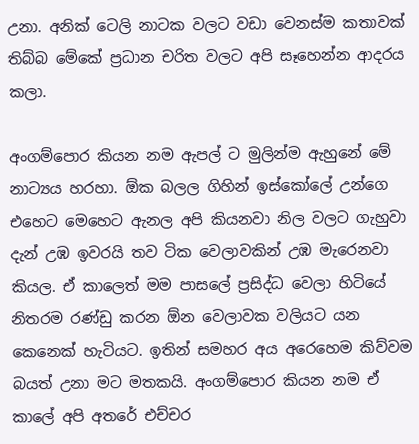උනා. අනික් ටෙලි නාටක වලට වඩා වෙනස්ම කතාවක් තිබ්බ මේකේ ප්‍රධාන චරිත වලට අපි සෑහෙන්න ආදරය කලා.

අංගම්පොර කියන නම ඇපල් ට මුලින්ම ඇහුනේ මේ නාට්‍යය හරහා. ඕක බලල ගිහින් ඉස්කෝලේ උන්ගෙ එහෙට මෙහෙට ඇනල අපි කියනවා නිල වලට ගැහුවා දැන් උඹ ඉවරයි තව ටික වෙලාවකින් උඹ මැරෙනවා කියල. ඒ කාලෙත් මම පාසලේ ප්‍රසිද්ධ වෙලා හිටියේ නිතරම රණ්ඩු කරන ඕන වෙලාවක වලියට යන කෙනෙක් හැටියට. ඉතින් සමහර අය අරෙහෙම කිව්වම බයත් උනා මට මතකයි. අංගම්පොර කියන නම ඒ කාලේ අපි අතරේ එච්චර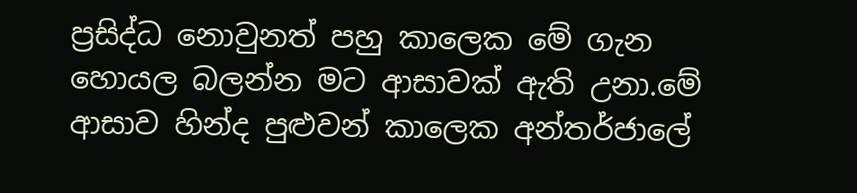ප්‍රසිද්ධ නොවුනත් පහු කාලෙක මේ ගැන හොයල බලන්න මට ආසාවක් ඇති උනා.මේ ආසාව හින්ද පුළුවන් කාලෙක අන්තර්ජාලේ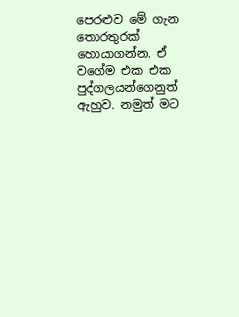පෙරළුව මේ ගැන තොරතුරක් හොයාගන්න. ඒ වගේම එක එක පුද්ගලයන්ගෙනුත් ඇහුව. නමුත් මට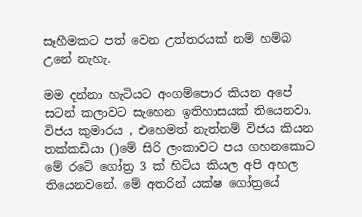සෑහීමකට පත් වෙන උත්තරයක් නම් හම්බ උනේ නැහැ.

මම දන්නා හැටියට අංගම්පොර කියන අපේ සටන් කලාවට සැහෙන ඉතිහාසයක් තියෙනවා. විජය කුමාරය , එහෙමත් නැත්නම් විජය කියන තක්කඩියා ()මේ සිරි ලංකාවට පය ගහනකොට මේ රටේ ගෝත්‍ර 3 ක් හිටිය කියල අපි අහල තියෙනවනේ. මේ අතරින් යක්ෂ ගෝත්‍රයේ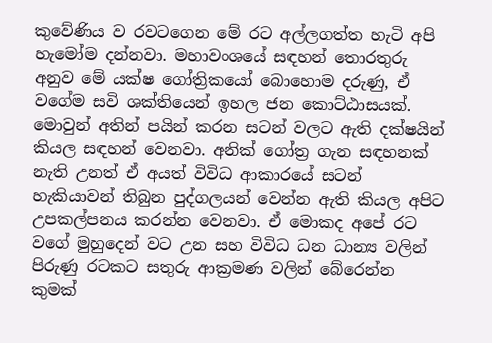කුවේණිය ව රවටගෙන මේ රට අල්ලගත්ත හැටි අපි හැමෝම දන්නවා. මහාවංශයේ සඳහන් තොරතුරු අනුව මේ යක්ෂ ගෝත්‍රිකයෝ බොහොම දරුණු, ඒ වගේම සවි ශක්තියෙන් ඉහල ජන කොට්ඨාසයක්. මොවුන් අතින් පයින් කරන සටන් වලට ඇති දක්ෂයින් කියල සඳහන් වෙනවා. අනික් ගෝත්‍ර ගැන සඳහනක් නැති උනත් ඒ අයත් විවිධ ආකාරයේ සටන් හැකියාවන් තිබුන පුද්ගලයන් වෙන්න ඇති කියල අපිට උපකල්පනය කරන්න වෙනවා. ඒ මොකද අපේ රට වගේ මුහුදෙන් වට උන සහ විවිධ ධන ධාන්‍ය වලින් පිරුණු රටකට සතුරු ආක්‍රමණ වලින් බේරෙන්න කුමක්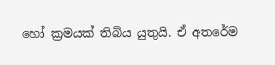හෝ ක්‍රමයක් තිබිය යුතුයි. ඒ අතරේම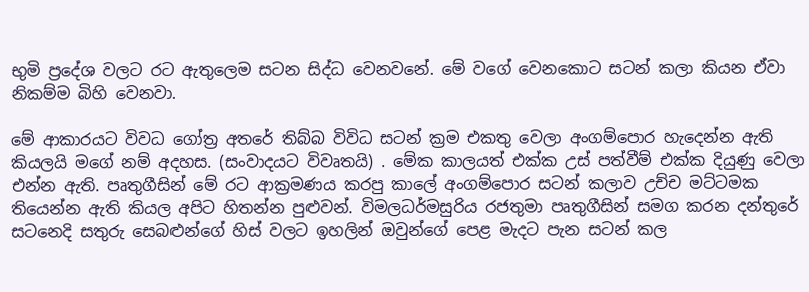භුමි ප්‍රදේශ වලට රට ඇතුලෙම සටන සිද්ධ වෙනවනේ. මේ වගේ වෙනකොට සටන් කලා කියන ඒවා නිකම්ම බිහි වෙනවා.

මේ ආකාරයට විවධ ගෝත්‍ර අතරේ තිබ්බ විවිධ සටන් ක්‍රම එකතු වෙලා අංගම්පොර හැදෙන්න ඇති කියලයි මගේ නම් අදහස. (සංවාදයට විවෘතයි) . මේක කාලයත් එක්ක උස් පත්වීම් එක්ක දියුණු වෙලා එන්න ඇති. පෘතුගීසින් මේ රට ආක්‍රමණය කරපු කාලේ අංගම්පොර සටන් කලාව උච්ච මට්ටමක තියෙන්න ඇති කියල අපිට හිතන්න පුළුවන්. විමලධර්මසුරිය රජතුමා පෘතුගීසින් සමග කරන දන්තුරේ සටනෙදි සතුරු සෙබළුන්ගේ හිස් වලට ඉහලින් ඔවුන්ගේ පෙළ මැදට පැන සටන් කල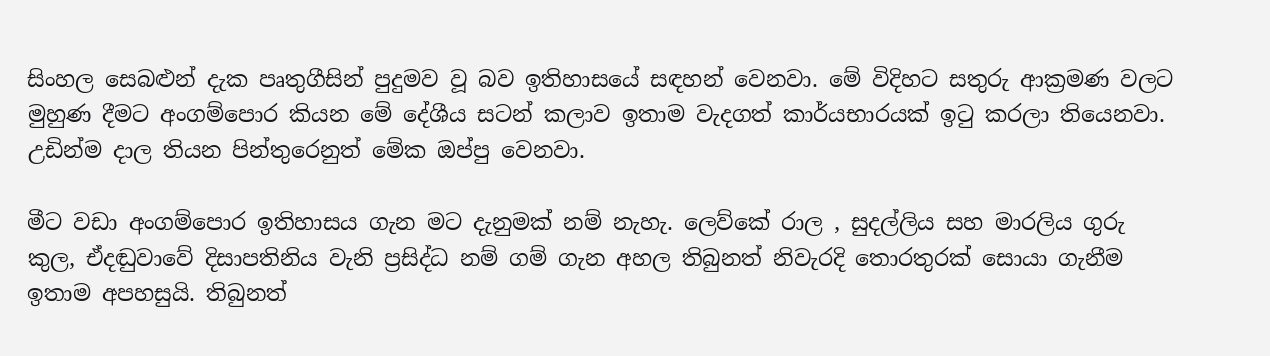සිංහල සෙබළුන් දැක පෘතුගීසින් පුදුමව වූ බව ඉතිහාසයේ සඳහන් වෙනවා. මේ විදිහට සතුරු ආක්‍රමණ වලට මුහුණ දීමට අංගම්පොර කියන මේ දේශීය සටන් කලාව ඉතාම වැදගත් කාර්යභාරයක් ඉටු කරලා තියෙනවා.  උඩින්ම දාල තියන පින්තුරෙනුත් මේක ඔප්පු වෙනවා.

මීට වඩා අංගම්පොර ඉතිහාසය ගැන මට දැනුමක් නම් නැහැ. ලෙව්කේ රාල , සුදල්ලිය සහ මාරලිය ගුරු කුල, ඒදඬුවාවේ දිසාපතිනිය වැනි ප්‍රසිද්ධ නම් ගම් ගැන අහල තිබුනත් නිවැරදි තොරතුරක් සොයා ගැනීම ඉතාම අපහසුයි. තිබුනත්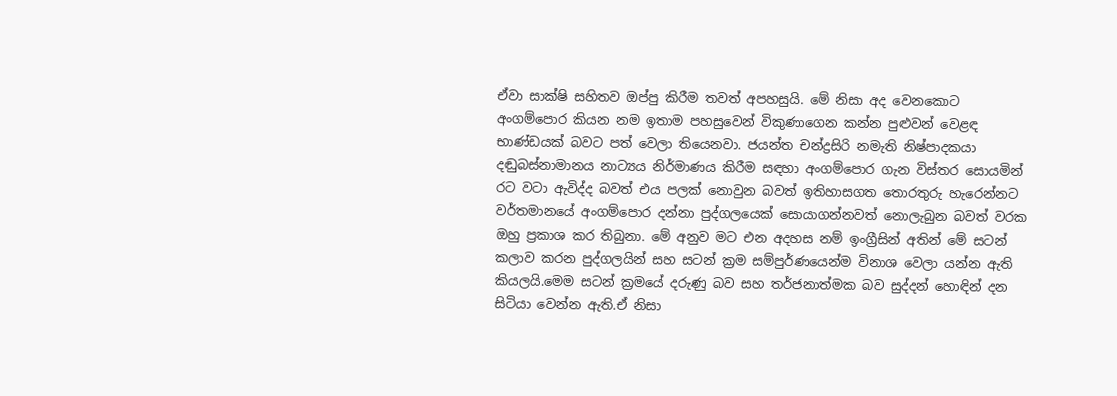ඒවා සාක්ෂි සහිතව ඔප්පු කිරීම තවත් අපහසුයි. මේ නිසා අද වෙනකොට අංගම්පොර කියන නම ඉතාම පහසුවෙන් විකුණාගෙන කන්න පුළුවන් වෙළඳ භාණ්ඩයක් බවට පත් වෙලා තියෙනවා. ජයන්ත චන්ද්‍රසිරි නමැති නිෂ්පාදකයා දඬුබස්නාමානය නාට්‍යය නිර්මාණය කිරීම සඳහා අංගම්පොර ගැන විස්තර සොයමින් රට වටා ඇවිද්ද බවත් එය පලක් නොවුන බවත් ඉතිහාසගත තොරතුරු හැරෙන්නට වර්තමානයේ අංගම්පොර දන්නා පුද්ගලයෙක් සොයාගන්නවත් නොලැබුන බවත් වරක ඔහු ප්‍රකාශ කර තිබුනා. මේ අනුව මට එන අදහස නම් ඉංග්‍රීසින් අතින් මේ සටන් කලාව කරන පුද්ගලයින් සහ සටන් ක්‍රම සම්පුර්ණයෙන්ම විනාශ වෙලා යන්න ඇති කියලයි.මෙම සටන් ක්‍රමයේ දරුණු බව සහ තර්ජනාත්මක බව සුද්දන් හොඳින් දන සිටියා වෙන්න ඇති.ඒ නිසා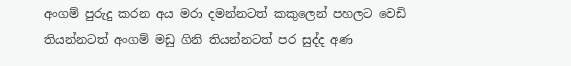අංගම් පුරුදු කරන අය මරා දමන්නටත් කකුලෙන් පහලට වෙඩි තියන්නටත් අංගම් මඩු ගිනි තියන්නටත් පර සුද්ද අණ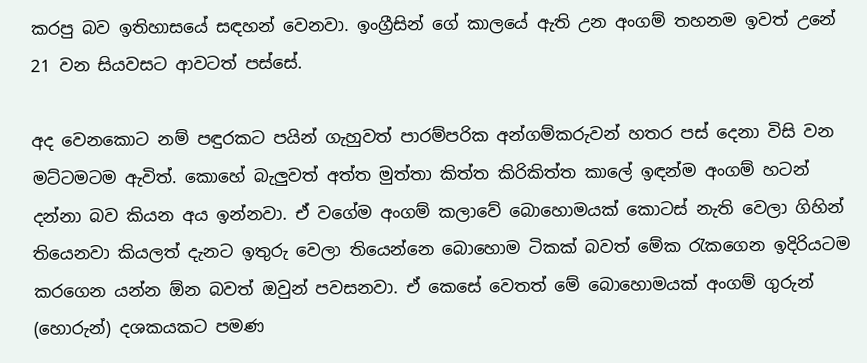කරපු බව ඉතිහාසයේ සඳහන් වෙනවා. ඉංග්‍රීසින් ගේ කාලයේ ඇති උන අංගම් තහනම ඉවත් උනේ 21 වන සියවසට ආවටත් පස්සේ.

අද වෙනකොට නම් පඳුරකට පයින් ගැහුවත් පාරම්පරික අන්ගම්කරුවන් හතර පස් දෙනා විසි වන මට්ටමටම ඇවිත්. කොහේ බැලුවත් අත්ත මුත්තා කිත්ත කිරිකිත්ත කාලේ ඉඳන්ම අංගම් හටන් දන්නා බව කියන අය ඉන්නවා. ඒ වගේම අංගම් කලාවේ බොහොමයක් කොටස් නැති වෙලා ගිහින් තියෙනවා කියලත් දැනට ඉතුරු වෙලා තියෙන්නෙ බොහොම ටිකක් බවත් මේක රැකගෙන ඉදිරියටම කරගෙන යන්න ඕන බවත් ඔවුන් පවසනවා. ඒ කෙසේ වෙතත් මේ බොහොමයක් අංගම් ගුරුන් (හොරුන්) දශකයකට පමණ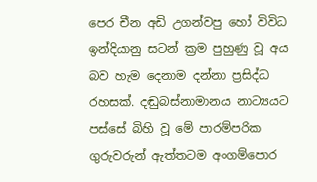පෙර චීන අඩි උගන්වපු හෝ විවිධ ඉන්දියානු සටන් ක්‍රම පුහුණු වූ අය බව හැම දෙනාම දන්නා ප්‍රසිද්ධ රහසක්. දඬුබස්නාමානය නාට්‍යයට පස්සේ බිහි වූ මේ පාරම්පරික ගුරුවරුන් ඇත්තටම අංගම්පොර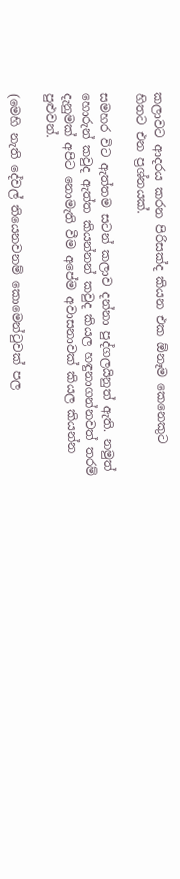කලාවට ආදරය කරන පිරිසක්ද කියන එක ඕනෑම කෙනෙකුට හිතට එන ප්‍රශ්නයක්.

සමහර විට ඇත්තම සටන් කලාව දන්නා පුද්ගලයිනුත් ඇති. නමුත් හොරුන් කවුද ඇත්ත කියන්නන් කවුද කියල හඳුනාගන්නවත් තරම් දැනුමක් අපිට නොමැති වීම අපේම අවාසනාවක් කියල කියන්න පුළුවන්.

(මෙහි නැති දේවල් තියෙනවනම් කොමෙන්ටුවක් පල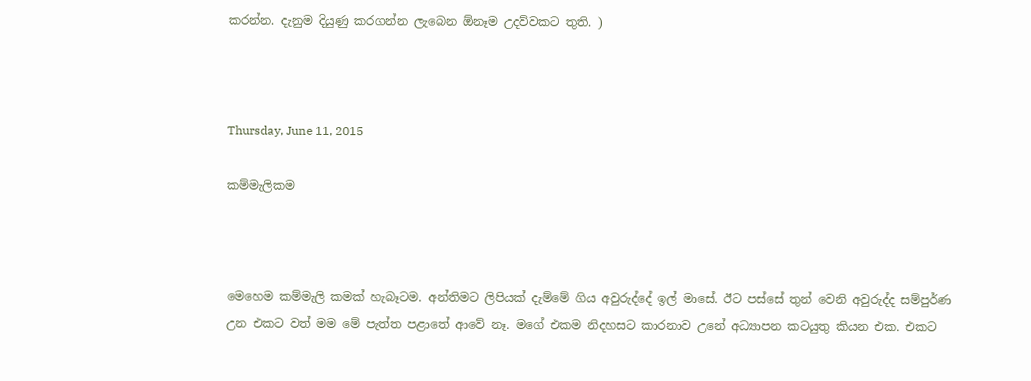කරන්න. දැනුම දියුණු කරගන්න ලැබෙන ඕනෑම උදව්වකට තුති. )



Thursday, June 11, 2015

කම්මැලිකම



මෙහෙම කම්මැලි කමක් හැබෑටම. අන්තිමට ලිපියක් දැම්මේ ගිය අවුරුද්දේ ඉල් මාසේ. ඊට පස්සේ තුන් වෙනි අවුරුද්ද සම්පුර්ණ උන එකට වත් මම මේ පැත්ත පළාතේ ආවේ නෑ. මගේ එකම නිදහසට කාරනාව උනේ අධ්‍යාපන කටයුතු කියන එක. එකට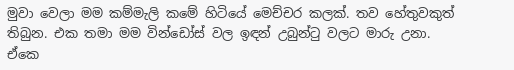මුවා වෙලා මම කම්මැලි කමේ හිටියේ මෙච්චර කලක්. තව හේතුවකුත් තිබුන. එක තමා මම වින්ඩෝස් වල ඉඳන් උබුන්ටු වලට මාරු උනා. ඒකෙ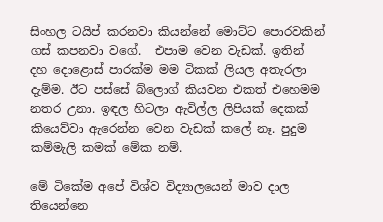සිංහල ටයිප් කරනවා කියන්නේ මොට්ට පොරවකින් ගස් කපනවා වගේ.  එපාම වෙන වැඩක්. ඉතින් දහ දොළොස් පාරක්ම මම ටිකක් ලියල අතැරලා දැම්ම. ඊට පස්සේ බ්ලොග් කියවන එකත් එහෙමම නතර උනා. ඉඳල හිටලා ඇවිල්ල ලිපියක් දෙකක් කියෙව්වා ඇරෙන්න වෙන වැඩක් කලේ නෑ. පුදුම කම්මැලි කමක් මේක නම්.

මේ ටිකේම අපේ විශ්ව විද්‍යාලයෙන් මාව දාල තියෙන්නෙ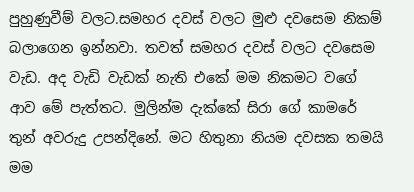පුහුණුවීම් වලට.සමහර දවස් වලට මුළු දවසෙම නිකම් බලාගෙන ඉන්නවා. තවත් සමහර දවස් වලට දවසෙම වැඩ. අද වැඩි වැඩක් නැති එකේ මම නිකමට වගේ ආව මේ පැත්තට. මුලින්ම දැක්කේ සිරා ගේ කාමරේ තුන් අවරුදු උපන්දිනේ. මට හිතුනා නියම දවසක තමයි මම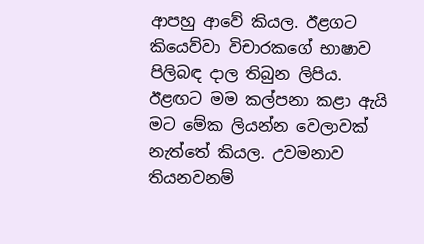ආපහු ආවේ කියල. ඊළගට කියෙව්වා විචාරකගේ භාෂාව පිලිබඳ දාල තිබුන ලිපිය. ඊළඟට මම කල්පනා කළා ඇයි මට මේක ලියන්න වෙලාවක් නැත්තේ කියල. උවමනාව තියනවනම්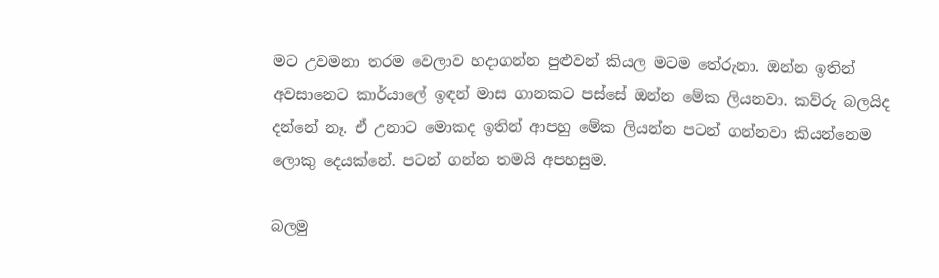මට උවමනා තරම වෙලාව හදාගන්න පුළුවන් කියල මටම තේරුනා. ඔන්න ඉතින් අවසානෙට කාර්යාලේ ඉඳන් මාස ගානකට පස්සේ ඔන්න මේක ලියනවා. කව්රු බලයිද දන්නේ නෑ. ඒ උනාට මොකද ඉතින් ආපහු මේක ලියන්න පටන් ගන්නවා කියන්නෙම ලොකු දෙයක්නේ. පටන් ගන්න තමයි අපහසුම.

බලමු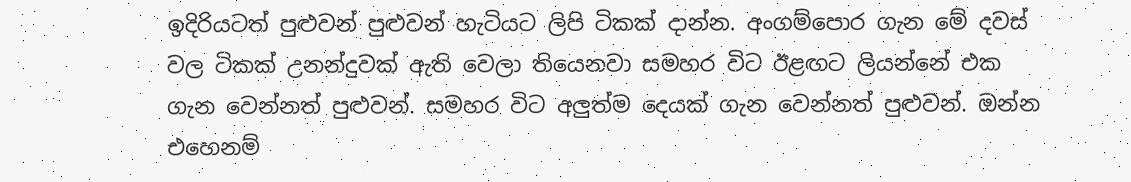ඉදිරියටත් පුළුවන් පුළුවන් හැටියට ලිපි ටිකක් දාන්න. අංගම්පොර ගැන මේ දවස් වල ටිකක් උනන්දුවක් ඇති වෙලා තියෙනවා සමහර විට ඊළඟට ලියන්නේ එක ගැන වෙන්නත් පුළුවන්. සමහර විට අලුත්ම දෙයක් ගැන වෙන්නත් පුළුවන්. ඔන්න එහෙනම්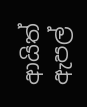ආයිත් ඇපල්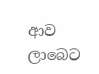ආව ලාබෙට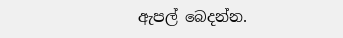ඇපල් බෙදන්න.